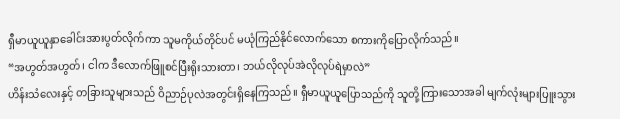ရှီမာယူယူနှာခေါင်းအားပွတ်လိုက်ကာ သူမကိုယ်တိုင်ပင် မယုံကြည်နိုင်လောက်သော စကားကိုပြောလိုက်သည်။
“အဟွတ်အဟွတ်၊ ငါက ဒီလောက်ဖြူစင်ပြီးရိုးသားတာ၊ ဘယ်လိုလုပ်အဲလိုလုပ်ရဲမှာလဲ”
ဟိန်းသံလေးနှင့် တခြားသူများသည် ဝိညာဉ်ပုလဲအတွင်းရှိနေကြသည်။ ရှီမာယူယူပြောသည်ကို သူတို့ကြားသောအခါ မျက်လုံးများပြူးသွား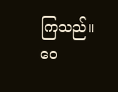ကြသည်။
ဝေ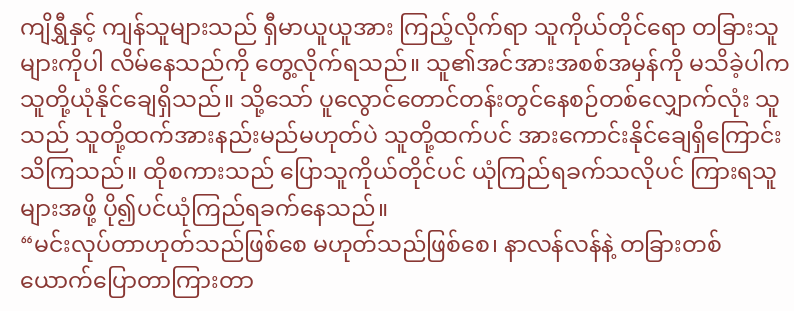ကျိရွှီနှင့် ကျန်သူများသည် ရှီမာယူယူအား ကြည့်လိုက်ရာ သူကိုယ်တိုင်ရော တခြားသူများကိုပါ လိမ်နေသည်ကို တွေ့လိုက်ရသည်။ သူ၏အင်အားအစစ်အမှန်ကို မသိခဲ့ပါက သူတို့ယုံနိုင်ချေရှိသည်။ သို့သော် ပူလွောင်တောင်တန်းတွင်နေစဉ်တစ်လျှောက်လုံး သူသည် သူတို့ထက်အားနည်းမည်မဟုတ်ပဲ သူတို့ထက်ပင် အားကောင်းနိုင်ချေရှိကြောင်း သိကြသည်။ ထိုစကားသည် ပြောသူကိုယ်တိုင်ပင် ယုံကြည်ရခက်သလိုပင် ကြားရသူများအဖို့ ပို၍ပင်ယုံကြည်ရခက်နေသည်။
“မင်းလုပ်တာဟုတ်သည်ဖြစ်စေ မဟုတ်သည်ဖြစ်စေ၊ နာလန်လန်နဲ့ တခြားတစ်ယောက်ပြောတာကြားတာ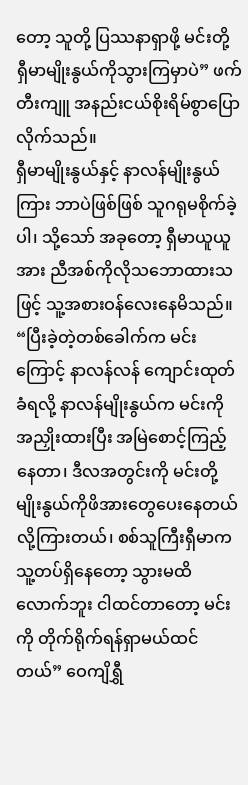တော့ သူတို့ ပြဿနာရှာဖို့ မင်းတို့ ရှီမာမျိုးနွယ်ကိုသွားကြမှာပဲ” ဖက်တီးကျူ အနည်းငယ်စိုးရိမ်စွာပြောလိုက်သည်။
ရှီမာမျိုးနွယ်နှင့် နာလန်မျိုးနွယ်ကြား ဘာပဲဖြစ်ဖြစ် သူဂရုမစိုက်ခဲ့ပါ၊ သို့သော် အခုတော့ ရှီမာယူယူအား ညီအစ်ကိုလိုသဘောထားသဖြင့် သူ့အစားဝန်လေးနေမိသည်။
“ပြီးခဲ့တဲ့တစ်ခေါက်က မင်းကြောင့် နာလန်လန် ကျောင်းထုတ်ခံရလို့ နာလန်မျိုးနွယ်က မင်းကို အညှိုးထားပြီး အမြဲစောင့်ကြည့်နေတာ၊ ဒီလအတွင်းကို မင်းတို့မျိုးနွယ်ကိုဖိအားတွေပေးနေတယ်လို့ကြားတယ်၊ စစ်သူကြီးရှီမာက သူ့တပ်ရှိနေတော့ သွားမထိလောက်ဘူး ငါထင်တာတော့ မင်းကို တိုက်ရိုက်ရန်ရှာမယ်ထင်တယ်” ဝေကျိရွှီ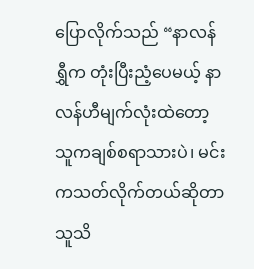ပြောလိုက်သည် “နာလန်ရွှီက တုံးပြီးညံ့ပေမယ့် နာလန်ဟီမျက်လုံးထဲတော့ သူကချစ်စရာသားပဲ၊ မင်းကသတ်လိုက်တယ်ဆိုတာ သူသိ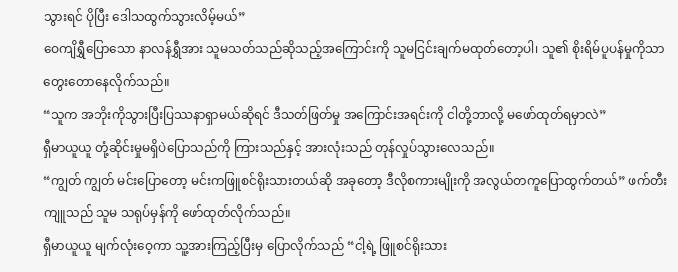သွားရင် ပိုပြီး ဒေါသထွက်သွားလိမ့်မယ်”
ဝေကျိရွှီပြောသော နာလန်ရွှီအား သူမသတ်သည်ဆိုသည့်အကြောင်းကို သူမငြင်းချက်မထုတ်တော့ပါ၊ သူ၏ စိုးရိမ်ပူပန်မှုကိုသာ တွေးတောနေလိုက်သည်။
“သူက အဘိုးကိုသွားပြီးပြဿနာရှာမယ်ဆိုရင် ဒီသတ်ဖြတ်မှု အကြောင်းအရင်းကို ငါတို့ဘာလို့ မဖော်ထုတ်ရမှာလဲ”
ရှီမာယူယူ တုံ့ဆိုင်းမှုမရှိပဲပြောသည်ကို ကြားသည်နှင့် အားလုံးသည် တုန်လှုပ်သွားလေသည်။
“ကျွတ် ကျွတ် မင်းပြောတော့ မင်းကဖြူစင်ရိုးသားတယ်ဆို အခုတော့ ဒီလိုစကားမျိုးကို အလွယ်တကူပြောထွက်တယ်” ဖက်တီးကျူသည် သူမ သရုပ်မှန်ကို ဖော်ထုတ်လိုက်သည်။
ရှီမာယူယူ မျက်လုံးဝေ့ကာ သူ့အားကြည့်ပြီးမှ ပြောလိုက်သည် “ငါ့ရဲ့ ဖြူစင်ရိုးသား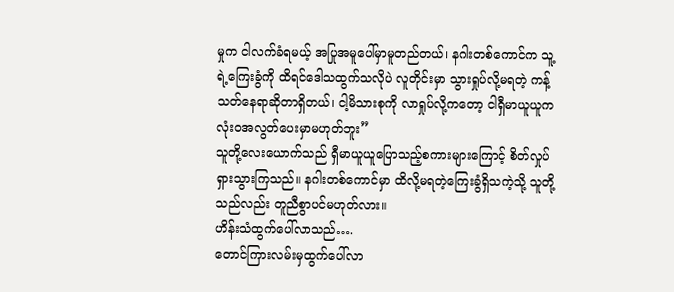မှုက ငါလက်ခံရမယ့် အပြုအမူပေါ်မှာမူတည်တယ်၊ နဂါးတစ်ကောင်က သူ့ရဲ့ကြေးခွံကို ထိရင်ဒေါသထွက်သလိုပဲ လူတိုင်းမှာ သွားရှုပ်လို့မရတဲ့ ကန့်သတ်နေရာဆိုတာရှိတယ်၊ ငါ့မိသားစုကို လာရှုပ်လို့ကတော့ ငါရှီမာယူယူက လုံးဝအလွတ်ပေးမှာမဟုတ်ဘူး”
သူတို့လေးယောက်သည် ရှီမာယူယူပြောသည့်စကားများကြောင့် စိတ်လှုပ်ရှားသွားကြသည်။ နဂါးတစ်ကောင်မှာ ထိလို့မရတဲ့ကြေးခွံရှိသကဲ့သို့ သူတို့သည်လည်း တူညီစွာပင်မဟုတ်လား။
ဟိန်းသံထွက်ပေါ်လာသည်….
တောင်ကြားလမ်းမှထွက်ပေါ်လာ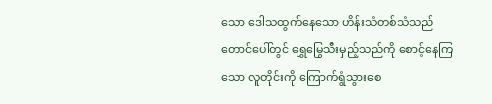သော ဒေါသထွက်နေသော ဟိန်းသံတစ်သံသည် တောင်ပေါ်တွင် ရွှေမြွေသီးမှည့်သည်ကို စောင့်နေကြသော လူတိုင်းကို ကြောက်ရွံသွားစေ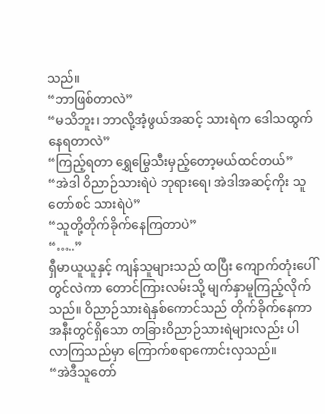သည်။
“ဘာဖြစ်တာလဲ”
“မသိဘူး၊ ဘာလို့အံ့ဖွယ်အဆင့် သားရဲက ဒေါသထွက်နေရတာလဲ”
“ကြည့်ရတာ ရွှေမြွေသီးမှည့်တော့မယ်ထင်တယ်”
“အဲဒါ ဝိညာဉ်သားရဲပဲ ဘုရားရေ၊ အဲဒါအဆင့်ကိုး သူတော်စင် သားရဲပဲ”
“သူတို့တိုက်ခိုက်နေကြတာပဲ”
“…..”
ရှီမာယူယူနှင့် ကျန်သူများသည် ထပြီး ကျောက်တုံးပေါ်တွင်လဲကာ တောင်ကြားလမ်းသို့ မျက်နှာမူကြည့်လိုက်သည်။ ဝိညာဉ်သားရဲနှစ်ကောင်သည် တိုက်ခိုက်နေကာ အနီးတွင်ရှိသော တခြားဝိညာဉ်သားရဲများလည်း ပါလာကြသည်မှာ ကြောက်စရာကောင်းလှသည်။
“အဲဒီသူတော်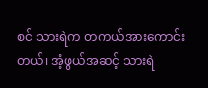စင် သားရဲက တကယ်အားကောင်းတယ်၊ အံ့ဖွယ်အဆင့် သားရဲ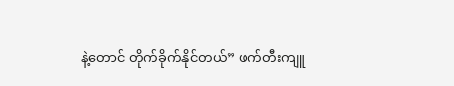နဲ့တောင် တိုက်ခိုက်နိုင်တယ်” ဖက်တီးကျူ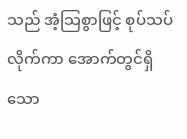သည် အံ့သြစွာဖြင့် စုပ်သပ်လိုက်ကာ အောက်တွင်ရှိသော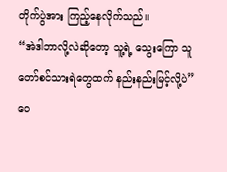တိုက်ပွဲအား ကြည့်နေလိုက်သည်။
“အဲဒါဘာလို့လဲဆိုတော့ သူ့ရဲ့ သွေးကြော သူတော်စင်သားရဲတွေထက် နည်းနည်းမြင့်လို့ပဲ” ဝေ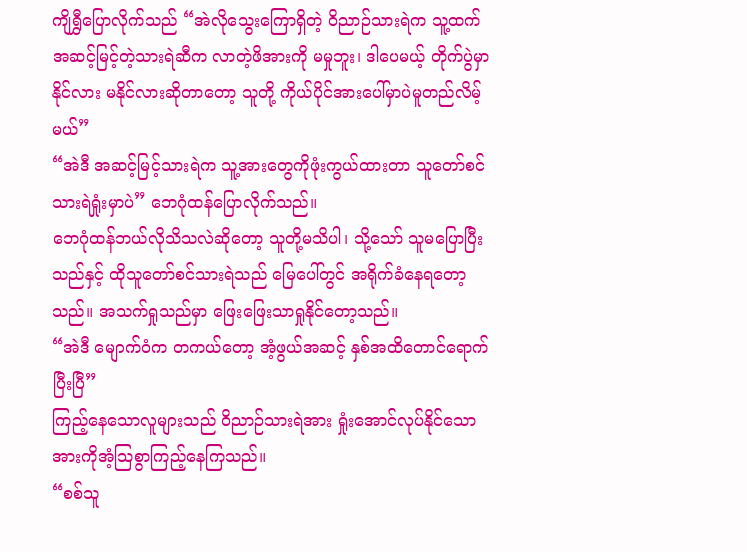ကျိရွှီပြောလိုက်သည် “အဲလိုသွေးကြောရှိတဲ့ ဝိညာဉ်သားရဲက သူ့ထက်အဆင့်မြင့်တဲ့သားရဲဆီက လာတဲ့ဖိအားကို မမှုဘူး၊ ဒါပေမယ့် တိုက်ပွဲမှာ နိုင်လား မနိုင်လားဆိုတာတော့ သူတို့ ကိုယ်ပိုင်အားပေါ်မှာပဲမူတည်လိမ့်မယ်”
“အဲဒီ အဆင့်မြင့်သားရဲက သူ့အားတွေကိုဖုံးကွယ်ထားတာ သူတော်စင်သားရဲရှုံးမှာပဲ” ဘေဂုံထန်ပြောလိုက်သည်။
ဘေဂုံထန်ဘယ်လိုသိသလဲဆိုတော့ သူတို့မသိပါ၊ သို့သော် သူမပြောပြီးသည်နှင့် ထိုသူတော်စင်သားရဲသည် မြေပေါ်တွင် အရိုက်ခံနေရတော့သည်။ အသက်ရှုသည်မှာ ဖြေးဖြေးသာရှုနိုင်တော့သည်။
“အဲဒီ မျောက်ဝံက တကယ်တော့ အံ့ဖွယ်အဆင့် နှစ်အထိတောင်ရောက်ပြီးပြီ”
ကြည့်နေသောလူများသည် ဝိညာဉ်သားရဲအား ရှုံးအောင်လုပ်နိုင်သော အားကိုအံ့သြစွာကြည့်နေကြသည်။
“စစ်သူ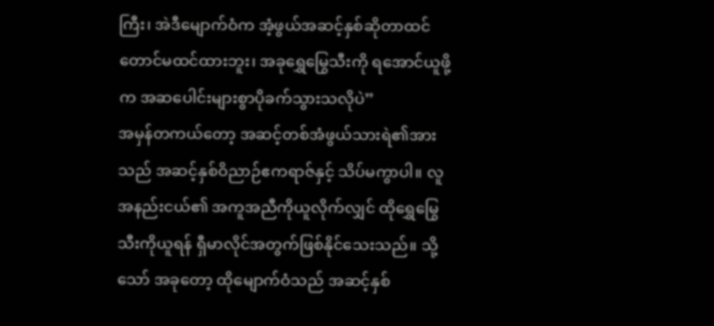ကြီး၊ အဲဒီမျောက်ဝံက အံ့ဖွယ်အဆင့်နှစ်ဆိုတာထင်တောင်မထင်ထားဘူး၊ အခုရွှေမြွေသီးကို ရအောင်ယူဖို့က အဆပေါင်းများစွာပိုခက်သွားသလိုပဲ”
အမှန်တကယ်တော့ အဆင့်တစ်အံဖွယ်သားရဲ၏အားသည် အဆင့်နှစ်ဝိညာဉ်ဧကရာဇ်နှင့် သိပ်မကွာပါ။ လူအနည်းငယ်၏ အကူအညီကိုယူလိုက်လျှင် ထိုရွှေမြွေသီးကိုယူရန် ရှီမာလိုင်အတွက်ဖြစ်နိုင်သေးသည်။ သို့သော် အခုတော့ ထိုမျောက်ဝံသည် အဆင့်နှစ်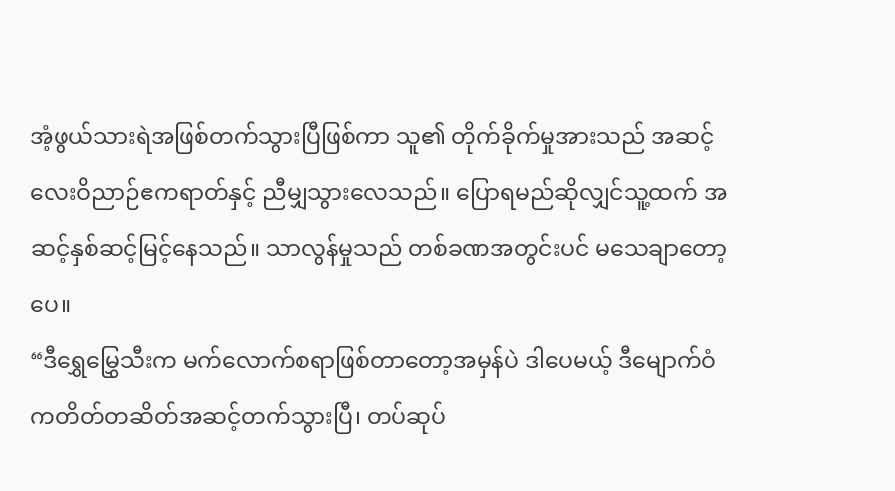အံ့ဖွယ်သားရဲအဖြစ်တက်သွားပြီဖြစ်ကာ သူ၏ တိုက်ခိုက်မှုအားသည် အဆင့်လေးဝိညာဉ်ဧကရာတ်နှင့် ညီမျှသွားလေသည်။ ပြောရမည်ဆိုလျှင်သူ့ထက် အဆင့်နှစ်ဆင့်မြင့်နေသည်။ သာလွန်မှုသည် တစ်ခဏအတွင်းပင် မသေချာတော့ပေ။
“ဒီရွှေမြွှေသီးက မက်လောက်စရာဖြစ်တာတော့အမှန်ပဲ ဒါပေမယ့် ဒီမျောက်ဝံကတိတ်တဆိတ်အဆင့်တက်သွားပြီ၊ တပ်ဆုပ်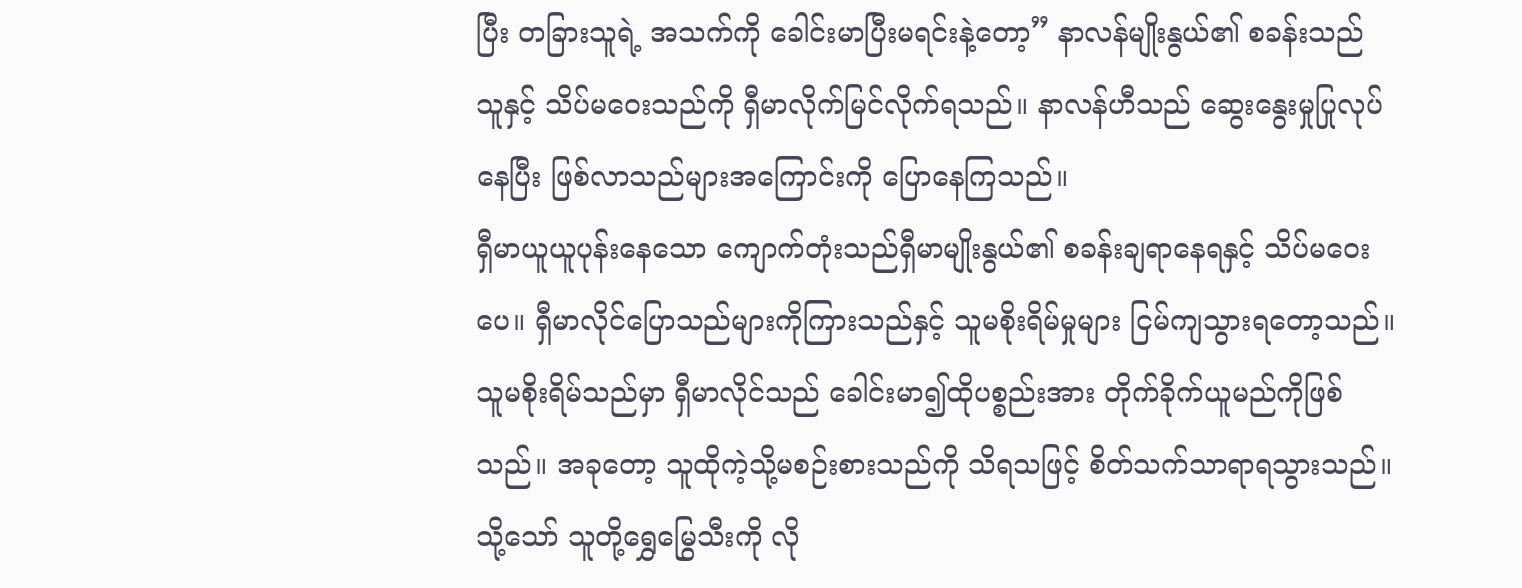ပြီး တခြားသူရဲ့ အသက်ကို ခေါင်းမာပြီးမရင်းနဲ့တော့” နာလန်မျိုးနွယ်၏ စခန်းသည် သူနှင့် သိပ်မဝေးသည်ကို ရှီမာလိုက်မြင်လိုက်ရသည်။ နာလန်ဟီသည် ဆွေးနွေးမှုပြုလုပ်နေပြီး ဖြစ်လာသည်များအကြောင်းကို ပြောနေကြသည်။
ရှီမာယူယူပုန်းနေသော ကျောက်တုံးသည်ရှီမာမျိုးနွယ်၏ စခန်းချရာနေရနှင့် သိပ်မဝေးပေ။ ရှီမာလိုင်ပြောသည်များကိုကြားသည်နှင့် သူမစိုးရိမ်မှုများ ငြမ်ကျသွားရတော့သည်။ သူမစိုးရိမ်သည်မှာ ရှီမာလိုင်သည် ခေါင်းမာ၍ထိုပစ္စည်းအား တိုက်ခိုက်ယူမည်ကိုဖြစ်သည်။ အခုတော့ သူထိုကဲ့သို့မစဉ်းစားသည်ကို သိရသဖြင့် စိတ်သက်သာရာရသွားသည်။
သို့သော် သူတို့ရွှေမြွေသီးကို လို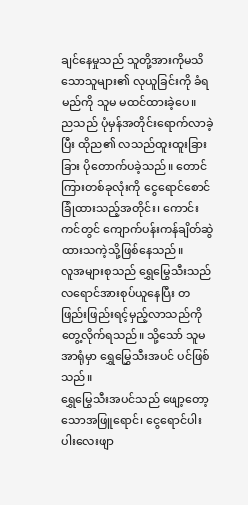ချင်နေမှုသည် သူတို့အားကိုမသိသောသူများ၏ လုယူခြင်းကို ခံရမည်ကို သူမ မထင်ထားခဲ့ပေ။
ညသည် ပုံမှန်အတိုင်းရောက်လာခဲ့ပြီး ထိုည၏ လသည်ထူးထူးခြားခြား ပိုတောက်ပခဲ့သည်။ တောင်ကြားတစ်ခုလုံးကို ငွေရောင်စောင်ခြုံထားသည့်အတိုင်း၊ ကောင်းကင်တွင် ကျောက်ပန်းကန်ချိတ်ဆွဲထားသကဲ့သို့ဖြစ်နေသည်။
လူအများစုသည် ရွှေမြွေသီးသည် လရောင်အားစုပ်ယူနေပြီး တဖြည်းဖြည်းရင့်မှည့်လာသည်ကို တွေ့လိုက်ရသည်။ သို့သော် သူမအာရုံမှာ ရွှေမြွှေသီးအပင် ပင်ဖြစ်သည်။
ရွှေမြွေသီးအပင်သည် ဖျော့တော့သောအဖြူရောင်၊ ငွေရောင်ပါးပါးလေးဖျာ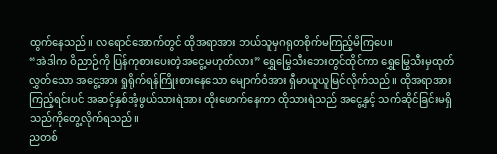ထွက်နေသည်။ လရောင်အောက်တွင် ထိုအရာအား ဘယ်သူမှဂရုတစိုက်မကြည့်မိကြပေ။
“အဲဒါက ဝိညာဉ်ကို ပြန်ကုစားပေးတဲ့အငွေ့မဟုတ်လား” ရွှေမြွေသီးဘေးတွင်ထိုင်ကာ ရွှေမြွေသီးမှထုတ်လွှတ်သော အငွေ့အား ရှုရိုက်ရန်ကြိုးစားနေသော မျောက်ဝံအား ရှီမာယူယူမြင်လိုက်သည်။ ထိုအရာအားကြည့်ရင်းပင် အဆင့်နှစ်အံ့ဖွယ်သားရဲအား ထိုးဖောက်နေကာ ထိုသားရဲသည် အငွေ့နှင့် သက်ဆိုင်ခြင်းမရှိသည်ကိုတွေ့လိုက်ရသည်။
ညတစ်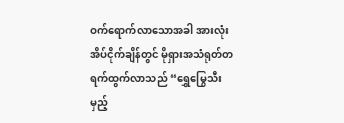ဝက်ရောက်လာသောအခါ အားလုံးအိပ်ငိုက်ချိန်တွင် မိုရှားအသံရုတ်တရက်ထွက်လာသည် “ရွှေမြွေသီး မှည့်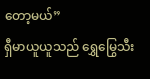တော့မယ်”
ရှီမာယူယူသည် ရွှေမြွေသီး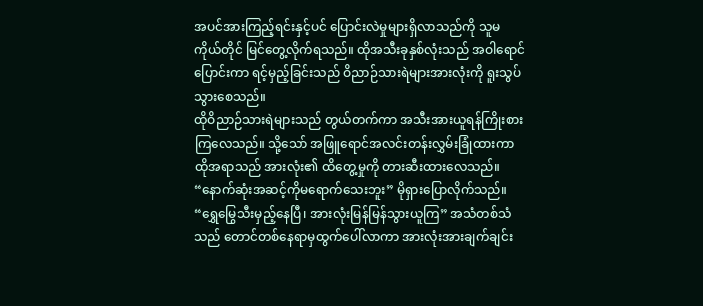အပင်အားကြည့်ရင်းနှင့်ပင် ပြောင်းလဲမှုများရှိလာသည်ကို သူမကိုယ်တိုင် မြင်တွေ့လိုက်ရသည်။ ထိုအသီးခုနှစ်လုံးသည် အဝါရောင်ပြောင်းကာ ရင့်မှည့်ခြင်းသည် ဝိညာဉ်သားရဲများအားလုံးကို ရူးသွပ်သွားစေသည်။
ထိုဝိညာဉ်သားရဲများသည် တွယ်တက်ကာ အသီးအားယူရန်ကြိုးစားကြလေသည်။ သို့သော် အဖြူရောင်အလင်းတန်းလွှမ်းခြုံထားကာ ထိုအရာသည် အားလုံး၏ ထိတွေ့မှုကို တားဆီးထားလေသည်။
“နောက်ဆုံးအဆင့်ကိုမရောက်သေးဘူး” မိုရှားပြောလိုက်သည်။
“ရွှေမြွေသီးမှည့်နေပြီ၊ အားလုံးမြန်မြန်သွားယူကြ” အသံတစ်သံသည် တောင်တစ်နေရာမှထွက်ပေါ်လာကာ အားလုံးအားချက်ချင်း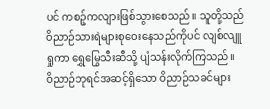ပင် ကစဉ့်ကလျားဖြစ်သွားစေသည်။ သူတို့သည် ဝိညာဉ်သားရဲများစုဝေးနေသည်ကိုပင် လျစ်လျူရှုကာ ရွှေမြွေသီးဆီသို့ ပျံသန်းလိုက်ကြသည်။
ဝိညာဉ်ဘုရင်အဆင့်ရှိသော ဝိညာဉ်သခင်များ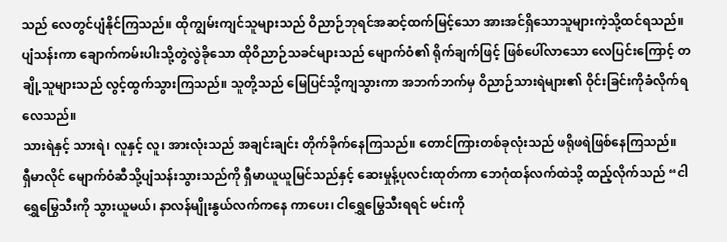သည် လေတွင်ပျံနိုင်ကြသည်။ ထိုကျွမ်းကျင်သူများသည် ဝိညာဉ်ဘုရင်အဆင့်ထက်မြင့်သော အားအင်ရှိသောသူများကဲ့သို့ထင်ရသည်။
ပျံသန်းကာ ချောက်ကမ်းပါးသို့တွဲလွဲခိုသော ထိုဝိညာဉ်သခင်များသည် မျောက်ဝံ၏ ရိုက်ချက်ဖြင့် ဖြစ်ပေါ်လာသော လေပြင်းကြောင့် တချို့သူများသည် လွင့်ထွက်သွားကြသည်။ သူတို့သည် မြေပြင်သို့ကျသွားကာ အဘက်ဘက်မှ ဝိညာဉ်သားရဲများ၏ ဝိုင်းခြင်းကိုခံလိုက်ရလေသည်။
သားရဲနှင့် သားရဲ၊ လူနှင့် လူ၊ အားလုံးသည် အချင်းချင်း တိုက်ခိုက်နေကြသည်။ တောင်ကြားတစ်ခုလုံးသည် ဖရိုဖရဲဖြစ်နေကြသည်။
ရှီမာလိုင် မျောက်ဝံဆီသို့ပျံသန်းသွားသည်ကို ရှီမာယူယူမြင်သည်နှင့် ဆေးမှုန့်ပုလင်းထုတ်ကာ ဘေဂုံထန်လက်ထဲသို့ ထည့်လိုက်သည် “ငါ ရွှေမြွေသီးကို သွားယူမယ်၊ နာလန်မျိုးနွယ်လက်ကနေ ကာပေး၊ ငါရွှေမြွေသီးရရင် မင်းကို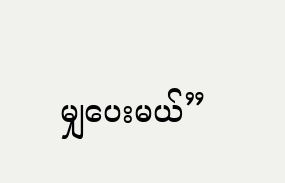မျှပေးမယ်”